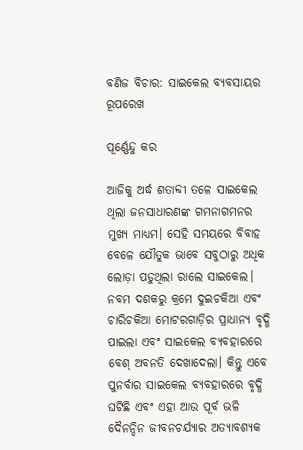ବଣିଜ ବିଚାର: ସାଇକେଲ ବ୍ୟବସାୟର ରୂପରେଖ

ପୂର୍ଣ୍ଣେନ୍ଦୁ କର

ଆଜିକୁ ଅର୍ଦ୍ଧ ଶତାବ୍ଦୀ ତଳେ ସାଇକେଲ ଥିଲା ଜନସାଧାରଣଙ୍କ ଗମନାଗମନର ମୁଖ୍ୟ ମାଧ୍ୟମ। ସେହି ସମୟରେ ବିବାହ ବେଳେ ଯୌତୁକ ଭାବେ ସବୁଠାରୁ ଅଧିକ ଲୋଡ଼ା ପଡୁଥିଲା ରାଲେ ସାଇକେଲ। ନବମ ଦଶକରୁ କ୍ରମେ ଦୁଇଚକିଆ ଏବଂ ଚାରିଚକିଆ ମୋଟରଗାଡ଼ିର ପ୍ରାଧାନ୍ୟ ବୃଦ୍ଧି ପାଇଲା ଏବଂ ସାଇକେଲ ବ୍ୟବହାରରେ ବେଶ୍ ଅବନତି ଦେଖାଦେଲା। କିନ୍ତୁ ଏବେ ପୁନର୍ବାର ସାଇକେଲ ବ୍ୟବହାରରେ ବୃଦ୍ଧି ଘଟିଛି ଏବଂ ଏହା ଆଉ ପୂର୍ବ ଭଳି ଦୈନନ୍ଦିନ ଜୀବନଚର୍ଯ୍ୟାର ଅତ୍ୟାବଶ୍ୟକ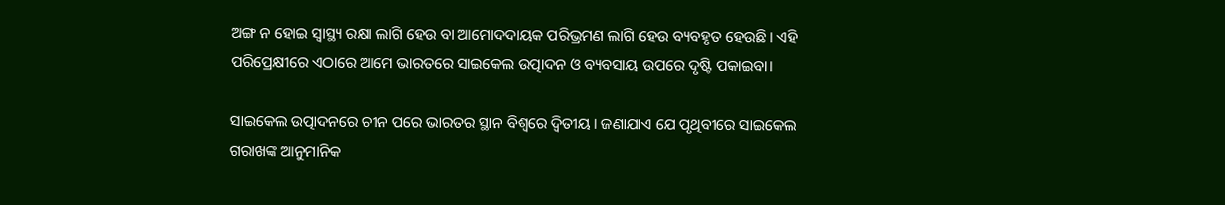ଅଙ୍ଗ ନ ହୋଇ ସ୍ବାସ୍ଥ୍ୟ ରକ୍ଷା ଲାଗି ହେଉ ବା ଆମୋଦଦାୟକ ପରିଭ୍ରମଣ ଲାଗି ହେଉ ବ୍ୟବହୃତ ହେଉଛି। ଏହି ପରିପ୍ରେକ୍ଷୀରେ ଏଠାରେ ଆମେ ଭାରତରେ ସାଇକେଲ ଉତ୍ପାଦନ ଓ ବ୍ୟବସାୟ ଉପରେ ଦୃଷ୍ଟି ପକାଇବା।

ସାଇକେଲ ଉତ୍ପାଦନରେ ଚୀନ ପରେ ଭାରତର ସ୍ଥାନ ବିଶ୍ୱରେ ଦ୍ବିତୀୟ। ଜଣାଯାଏ ଯେ ପୃଥିବୀରେ ସାଇକେଲ ଗରାଖଙ୍କ ଆନୁମାନିକ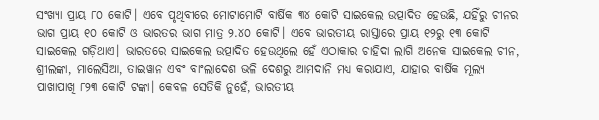ସଂଖ୍ୟା ପ୍ରାୟ ୮୦ କୋଟି। ଏବେ ପୃଥିବୀରେ ମୋଟାମୋଟି ବାର୍ଷିକ ୩୪ କୋଟି ସାଇକେଲ ଉତ୍ପାଦିତ ହେଉଛି, ଯହିଁରୁ ଚୀନର ଭାଗ ପ୍ରାୟ ୧୦ କୋଟି ଓ ଭାରତର ଭାଗ ମାତ୍ର ୨.୪୦ କୋଟି। ଏବେ ଭାରତୀୟ ରାସ୍ତାରେ ପ୍ରାୟ ୧୨ରୁ ୧୩ କୋଟି ସାଇକେଲ ଗଡ଼ିଥାଏ। ଭାରତରେ ସାଇକେଲ ଉତ୍ପାଦିତ ହେଉଥିଲେ ହେଁ ଏଠାକାର ଚାହିଦା ଲାଗି ଅନେକ ସାଇକେଲ ଚୀନ, ଶ୍ରୀଲଙ୍କା, ମାଲେସିଆ, ତାଇୱାନ ଏବଂ ବାଂଲାଦେଶ ଭଳି ଦେଶରୁ ଆମଦାନି ମଧ୍ୟ କରାଯାଏ, ଯାହାର ବାର୍ଷିକ ମୂଲ୍ୟ ପାଖାପାଖି ୮୨୩ କୋଟି ଟଙ୍କା। କେବଳ ସେତିକି ନୁହେଁ, ଭାରତୀୟ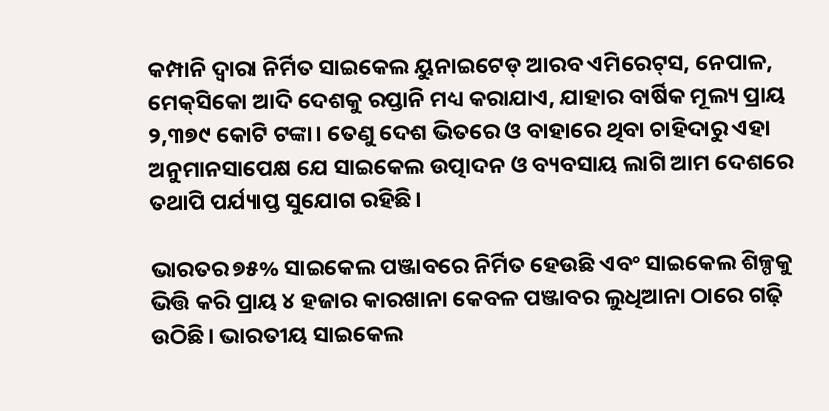କମ୍ପାନି ଦ୍ୱାରା ନିର୍ମିତ ସାଇକେଲ ୟୁନାଇଟେଡ୍‌ ଆରବ ଏମିରେଟ୍‌ସ, ନେପାଳ, ମେକ୍‌ସିକୋ ଆଦି ଦେଶକୁ ରପ୍ତାନି ମଧ୍ୟ କରାଯାଏ, ଯାହାର ବାର୍ଷିକ ମୂଲ୍ୟ ପ୍ରାୟ ୨,୩୭୯ କୋଟି ଟଙ୍କା। ତେଣୁ ଦେଶ ଭିତରେ ଓ ବାହାରେ ଥିବା ଚାହିଦାରୁ ଏହା ଅନୁମାନସାପେକ୍ଷ ଯେ ସାଇକେଲ ଉତ୍ପାଦନ ଓ ବ୍ୟବସାୟ ଲାଗି ଆମ ଦେଶରେ ତଥାପି ପର୍ଯ୍ୟାପ୍ତ ସୁଯୋଗ ରହିଛି।

ଭାରତର ୭୫% ସାଇକେଲ ପଞ୍ଜାବରେ ନିର୍ମିତ ହେଉଛି ଏବଂ ସାଇକେଲ ଶିଳ୍ପକୁ ଭିତ୍ତି କରି ପ୍ରାୟ ୪ ହଜାର କାରଖାନା କେବଳ ପଞ୍ଜାବର ଲୁଧିଆନା ଠାରେ ଗଢ଼ି ଉଠିଛି। ଭାରତୀୟ ସାଇକେଲ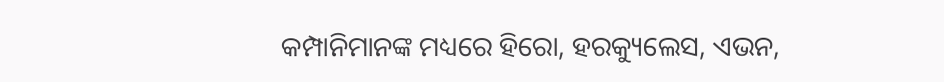କମ୍ପାନିମାନଙ୍କ ମଧ୍ୟରେ ହିରୋ, ହରକ୍ୟୁଲେସ, ଏଭନ,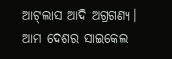ଆଟ୍‌ଲାସ ଆଦି ଅଗ୍ରଗଣ୍ୟ। ଆମ ଦେଶର ସାଇକେଲ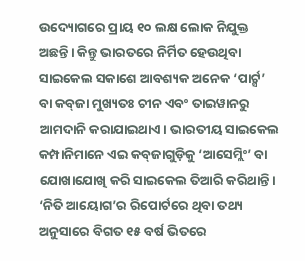ଉଦ୍ୟୋଗରେ ପ୍ରାୟ ୧୦ ଲକ୍ଷ ଲୋକ ନିଯୁକ୍ତ ଅଛନ୍ତି। କିନ୍ତୁ ଭାରତରେ ନିର୍ମିତ ହେଉଥିବା ସାଇକେଲ ସକାଶେ ଆବଶ୍ୟକ ଅନେକ ‘ପାର୍ଟ‌୍ସ’ ବା କବ୍‌ଜା ମୁଖ୍ୟତଃ ଚୀନ ଏବଂ ତାଇୱାନରୁ ଆମଦାନି କରାଯାଇଥାଏ। ଭାରତୀୟ ସାଇକେଲ କମ୍ପାନିମାନେ ଏଇ କବ୍‌ଜାଗୁଡ଼ିକୁ ‘ଆସେମ୍ଲିଂ’ ବା ଯୋଖାଯୋଖି କରି ସାଇକେଲ ତିଆରି କରିଥାନ୍ତି। ‘ନିତି ଆୟୋଗ’ର ରିପୋର୍ଟରେ ଥିବା ତଥ୍ୟ ଅନୁସାରେ ବିଗତ ୧୫ ବର୍ଷ ଭିତରେ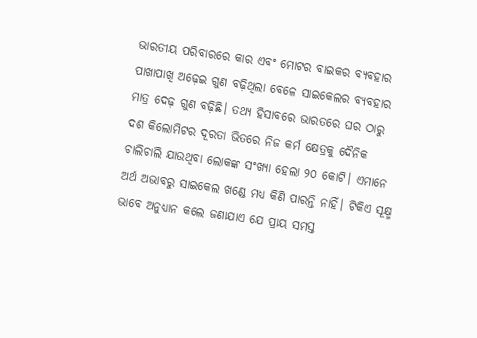ଭାରତୀୟ ପରିବାରରେ କାର ଏବଂ ମୋଟର ବାଇକର ବ୍ୟବହାର ପାଖାପାଖି ଅଢ଼େଇ ଗୁଣ ବଢ଼ିଥିଲା ବେଳେ ସାଇକେଲର ବ୍ୟବହାର ମାତ୍ର ଦେଢ଼ ଗୁଣ ବଢ଼ିଛି। ତଥ୍ୟ ହିସାବରେ ଭାରତରେ ଘର ଠାରୁ ଦଶ କିଲୋମିଟର ଦୂରତା ଭିତରେ ନିଜ କର୍ମ କ୍ଷେତ୍ରକୁ ଦୈନିକ ଚାଲିଚାଲି ଯାଉଥିବା ଲୋକଙ୍କ ସଂଖ୍ୟା ହେଲା ୨୦ କୋଟି। ଏମାନେ ଅର୍ଥ ଅଭାବରୁ ସାଇକେଲ ଖଣ୍ଡେ ମଧ୍ୟ କିଣି ପାରନ୍ତି ନାହିଁ। ଟିକିଏ ସୂକ୍ଷ୍ମ ଭାବେ ଅନୁଧ୍ୟାନ କଲେ ଜଣାଯାଏ ଯେ ପ୍ରାୟ ସମସ୍ତ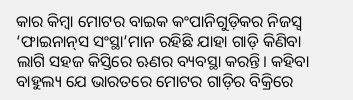କାର କିମ୍ବା ମୋଟର ବାଇକ କଂପାନିଗୁଡ଼ିକର ନିଜସ୍ୱ ‘ଫାଇନାନ୍‌ସ ସଂସ୍ଥା’ମାନ ରହିଛି ଯାହା ଗାଡ଼ି କିଣିବା ଲାଗି ସହଜ କିସ୍ତିରେ ଋଣର ବ୍ୟବସ୍ଥା କରନ୍ତି। କହିବା ବାହୁଲ୍ୟ ଯେ ଭାରତରେ ମୋଟର ଗାଡ଼ିର ବିକ୍ରିରେ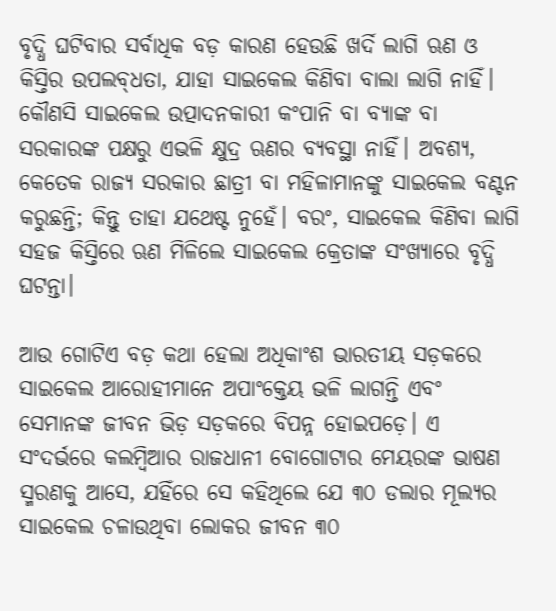ବୃଦ୍ଧି ଘଟିବାର ସର୍ବାଧିକ ବଡ଼ କାରଣ ହେଉଛି ଖର୍ଦି ଲାଗି ଋଣ ଓ କିସ୍ତିର ଉପଲବ୍‌ଧତା, ଯାହା ସାଇକେଲ କିଣିବା ବାଲା ଲାଗି ନାହିଁ। କୌଣସି ସାଇକେଲ ଉତ୍ପାଦନକାରୀ କଂପାନି ବା ବ୍ୟାଙ୍କ ବା ସରକାରଙ୍କ ପକ୍ଷରୁ ଏଭଳି କ୍ଷୁଦ୍ର ଋଣର ବ୍ୟବସ୍ଥା ନାହିଁ। ଅବଶ୍ୟ, କେତେକ ରାଜ୍ୟ ସରକାର ଛାତ୍ରୀ ବା ମହିଳାମାନଙ୍କୁ ସାଇକେଲ ବଣ୍ଟନ କରୁଛନ୍ତି; କିନ୍ତୁ ତାହା ଯଥେଷ୍ଟ ନୁହେଁ। ବରଂ, ସାଇକେଲ କିଣିବା ଲାଗି ସହଜ କିସ୍ତିରେ ଋଣ ମିଳିଲେ ସାଇକେଲ କ୍ରେତାଙ୍କ ସଂଖ୍ୟାରେ ବୃଦ୍ଧି ଘଟନ୍ତା।

ଆଉ ଗୋଟିଏ ବଡ଼ କଥା ହେଲା ଅଧିକାଂଶ ଭାରତୀୟ ସଡ଼କରେ ସାଇକେଲ ଆରୋହୀମାନେ ଅପାଂକ୍ତେୟ ଭଳି ଲାଗନ୍ତି ଏବଂ ସେମାନଙ୍କ ଜୀବନ ଭିଡ଼ ସଡ଼କରେ ବିପନ୍ନ ହୋଇପଡ଼େ। ଏ ସଂଦର୍ଭରେ କଲମ୍ବିଆର ରାଜଧାନୀ ବୋଗୋଟାର ମେୟରଙ୍କ ଭାଷଣ ସ୍ମରଣକୁ ଆସେ, ଯହିଁରେ ସେ କହିଥିଲେ ଯେ ୩୦ ଡଲାର ମୂଲ୍ୟର ସାଇକେଲ ଚଳାଉଥିବା ଲୋକର ଜୀବନ ୩୦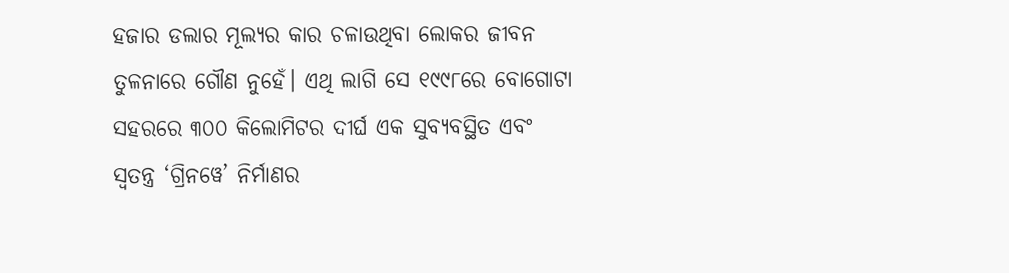ହଜାର ଡଲାର ମୂଲ୍ୟର କାର ଚଳାଉଥିବା ଲୋକର ଜୀବନ ତୁଳନାରେ ଗୌଣ ନୁହେଁ। ଏଥି ଲାଗି ସେ ୧୯୯୮ରେ ବୋଗୋଟା ସହରରେ ୩୦୦ କିଲୋମିଟର ଦୀର୍ଘ ଏକ ସୁବ୍ୟବସ୍ଥିତ ଏବଂ ସ୍ବତନ୍ତ୍ର ‘ଗ୍ରିନୱେ’ ନିର୍ମାଣର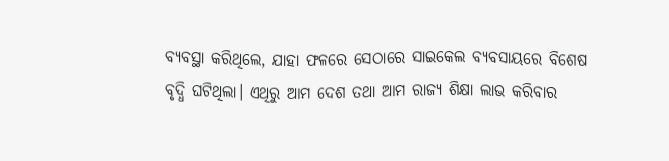ବ୍ୟବସ୍ଥା କରିଥିଲେ, ଯାହା ଫଳରେ ସେଠାରେ ସାଇକେଲ ବ୍ୟବସାୟରେ ବିଶେଷ ବୃଦ୍ଧି ଘଟିଥିଲା। ଏଥିରୁ ଆମ ଦେଶ ତଥା ଆମ ରାଜ୍ୟ ଶିକ୍ଷା ଲାଭ କରିବାର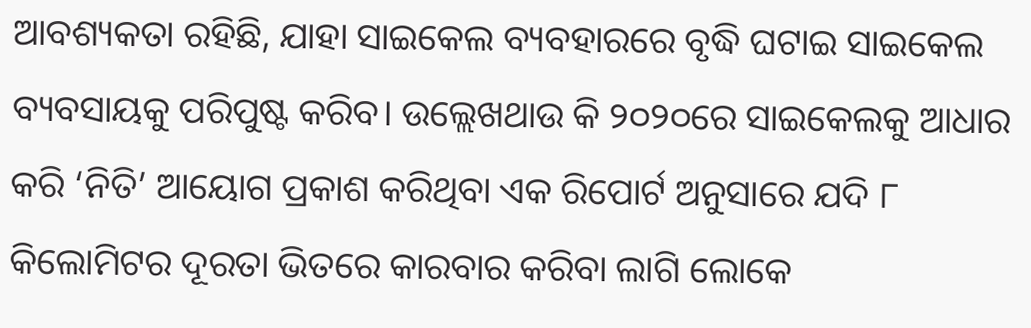ଆବଶ୍ୟକତା ରହିଛି, ଯାହା ସାଇକେଲ ବ୍ୟବହାରରେ ବୃଦ୍ଧି ଘଟାଇ ସାଇକେଲ ବ୍ୟବସାୟକୁ ପରିପୁଷ୍ଟ କରିବ। ଉଲ୍ଲେଖଥାଉ କି ୨୦୨୦ରେ ସାଇକେଲକୁ ଆଧାର କରି ‘ନିତି’ ଆୟୋଗ ପ୍ରକାଶ କରିଥିବା ଏକ ରିପୋର୍ଟ ଅନୁସାରେ ଯଦି ୮ କିଲୋମିଟର ଦୂରତା ଭିତରେ କାରବାର କରିବା ଲାଗି ଲୋକେ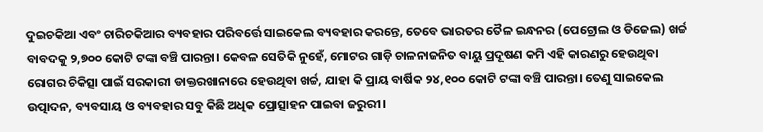ଦୁଇଚକିଆ ଏବଂ ଚାରିଚକିଆର ବ୍ୟବହାର ପରିବର୍ତ୍ତେ ସାଇକେଲ ବ୍ୟବହାର କରନ୍ତେ, ତେବେ ଭାରତର ତୈଳ ଇନ୍ଧନର (ପେଟ୍ରୋଲ ଓ ଡିଜେଲ) ଖର୍ଚ୍ଚ ବାବଦକୁ ୨,୭୦୦ କୋଟି ଟଙ୍କା ବଞ୍ଚି ପାରନ୍ତା। କେବଳ ସେତିକି ନୁହେଁ, ମୋଟର ଗାଡ଼ି ଚାଳନାଜନିତ ବାୟୁ ପ୍ରଦୂଷଣ କମି ଏହି କାରଣରୁ ହେଉଥିବା ରୋଗର ଚିକିତ୍ସା ପାଇଁ ସରକାରୀ ଡାକ୍ତରଖାନାରେ ହେଉଥିବା ଖର୍ଚ୍ଚ, ଯାହା କି ପ୍ରାୟ ବାର୍ଷିକ ୨୪,୧୦୦ କୋଟି ଟଙ୍କା ବଞ୍ଚି ପାରନ୍ତା। ତେଣୁ ସାଇକେଲ ଉତ୍ପାଦନ, ବ୍ୟବସାୟ ଓ ବ୍ୟବହାର ସବୁ କିଛି ଅଧିକ ପ୍ରୋତ୍ସାହନ ପାଇବା ଜରୁରୀ।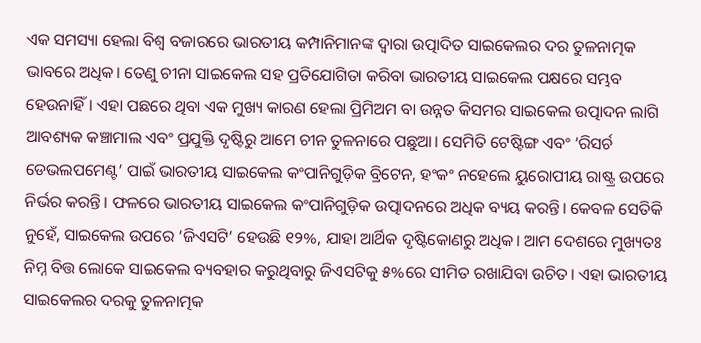ଏକ ସମସ୍ୟା ହେଲା ବିଶ୍ୱ ବଜାରରେ ଭାରତୀୟ କମ୍ପାନିମାନଙ୍କ ଦ୍ୱାରା ଉତ୍ପାଦିତ ସାଇକେଲର ଦର ତୁଳନାତ୍ମକ ଭାବରେ ଅଧିକ। ତେଣୁ ଚୀନା ସାଇକେଲ ସହ ପ୍ରତିଯୋଗିତା କରିବା ଭାରତୀୟ ସାଇକେଲ ପକ୍ଷରେ ସମ୍ଭବ ହେଉନାହିଁ। ଏହା ପଛରେ ଥିବା ଏକ ମୁଖ୍ୟ କାରଣ ହେଲା ପ୍ରିମିଅମ ବା ଉନ୍ନତ କିସମର ସାଇକେଲ ଉତ୍ପାଦନ ଲାଗି ଆବଶ୍ୟକ କଞ୍ଚାମାଲ ଏବଂ ପ୍ରଯୁକ୍ତି ଦୃଷ୍ଟିରୁ ଆମେ ଚୀନ ତୁଳନାରେ ପଛୁଆ। ସେମିତି ଟେଷ୍ଟିଙ୍ଗ ଏବଂ ‘ରିସର୍ଚ ଡେଭଲପମେଣ୍ଟ’ ପାଇଁ ଭାରତୀୟ ସାଇକେଲ କଂପାନିଗୁଡ଼ିକ ବ୍ରିଟେନ, ହଂକଂ ନହେଲେ ୟୁରୋପୀୟ ରାଷ୍ଟ୍ର ଉପରେ ନିର୍ଭର କରନ୍ତି। ଫଳରେ ଭାରତୀୟ ସାଇକେଲ କଂପାନିଗୁଡ଼ିକ ଉତ୍ପାଦନରେ ଅଧିକ ବ୍ୟୟ କରନ୍ତି। କେବଳ ସେତିକି ନୁହେଁ, ସାଇକେଲ ଉପରେ ‘ଜିଏସଟି’ ହେଉଛି ୧୨%, ଯାହା ଆର୍ଥିକ ଦୃଷ୍ଟିକୋଣରୁ ଅଧିକ। ଆମ ଦେଶରେ ମୁଖ୍ୟତଃ ନିମ୍ନ ବିତ୍ତ ଲୋକେ ସାଇକେଲ ବ୍ୟବହାର କରୁଥିବାରୁ ଜିଏସଟିକୁ ୫%ରେ ସୀମିତ ରଖାଯିବା ଉଚିତ। ଏହା ଭାରତୀୟ ସାଇକେଲର ଦରକୁ ତୁଳନାତ୍ମକ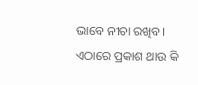ଭାବେ ନୀଚା ରଖିବ। ଏଠାରେ ପ୍ରକାଶ ଥାଉ କି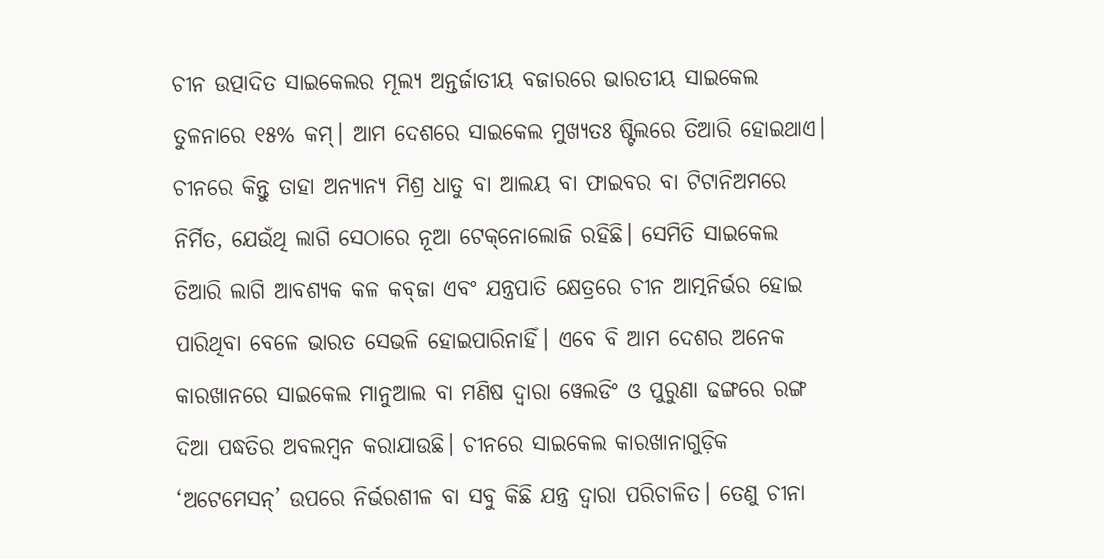ଚୀନ ଉତ୍ପାଦିତ ସାଇକେଲର ମୂଲ୍ୟ ଅନ୍ତର୍ଜାତୀୟ ବଜାରରେ ଭାରତୀୟ ସାଇକେଲ ତୁଳନାରେ ୧୫% କମ୍‌। ଆମ ଦେଶରେ ସାଇକେଲ ମୁଖ୍ୟତଃ ଷ୍ଟିଲରେ ତିଆରି ହୋଇଥାଏ। ଚୀନରେ କିନ୍ତୁ ତାହା ଅନ୍ୟାନ୍ୟ ମିଶ୍ର ଧାତୁ ବା ଆଲୟ ବା ଫାଇବର ବା ଟିଟାନିଅମରେ ନିର୍ମିତ, ଯେଉଁଥି ଲାଗି ସେଠାରେ ନୂଆ ଟେକ୍‌ନୋଲୋଜି ରହିଛି। ସେମିତି ସାଇକେଲ ତିଆରି ଲାଗି ଆବଶ୍ୟକ କଳ କବ୍‌ଜା ଏବଂ ଯନ୍ତ୍ରପାତି କ୍ଷେତ୍ରରେ ଚୀନ ଆତ୍ମନିର୍ଭର ହୋଇ ପାରିଥିବା ବେଳେ ଭାରତ ସେଭଳି ହୋଇପାରିନାହିଁ। ଏବେ ବି ଆମ ଦେଶର ଅନେକ କାରଖାନରେ ସାଇକେଲ ମାନୁଆଲ ବା ମଣିଷ ଦ୍ବାରା ୱେଲଡିଂ ଓ ପୁରୁଣା ଢଙ୍ଗରେ ରଙ୍ଗ ଦିଆ ପଦ୍ଧତିର ଅବଲମ୍ବନ କରାଯାଉଛି। ଚୀନରେ ସାଇକେଲ କାରଖାନାଗୁଡ଼ିକ ‘ଅଟେମେସନ୍‌’ ଉପରେ ନିର୍ଭରଶୀଳ ବା ସବୁ କିଛି ଯନ୍ତ୍ର ଦ୍ବାରା ପରିଚାଳିତ। ତେଣୁ ଚୀନା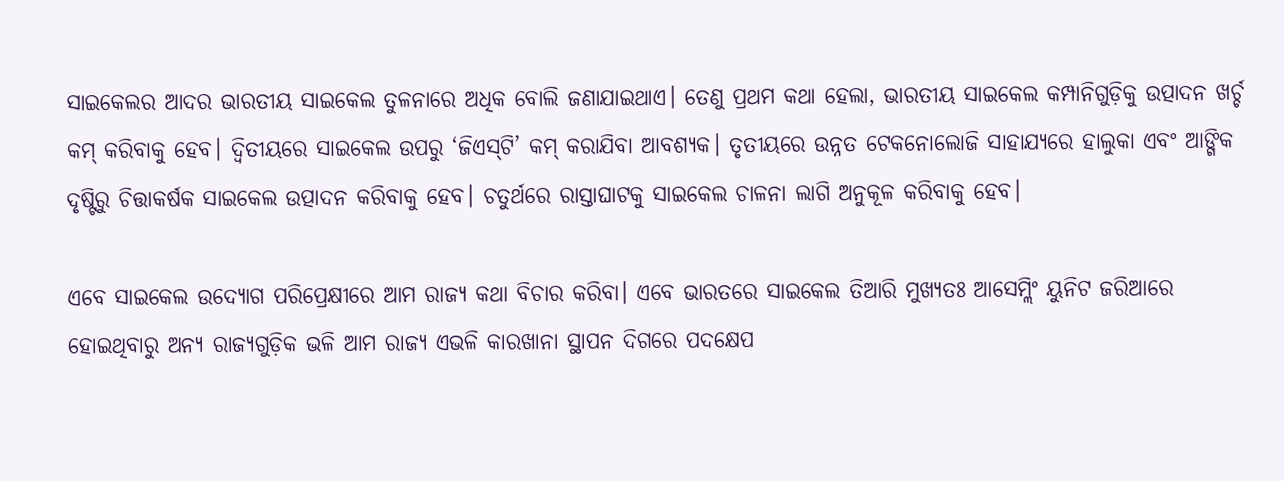ସାଇକେଲର ଆଦର ଭାରତୀୟ ସାଇକେଲ ତୁଳନାରେ ଅଧିକ ବୋଲି ଜଣାଯାଇଥାଏ। ତେଣୁ ପ୍ରଥମ କଥା ହେଲା, ଭାରତୀୟ ସାଇକେଲ କମ୍ପାନିଗୁଡ଼ିକୁ ଉତ୍ପାଦନ ଖର୍ଚ୍ଚ କମ୍‌ କରିବାକୁ ହେବ। ଦ୍ବିତୀୟରେ ସାଇକେଲ ଉପରୁ ‘ଜିଏସ୍‌ଟି’ କମ୍‌ କରାଯିବା ଆବଶ୍ୟକ। ତୃତୀୟରେ ଉନ୍ନତ ଟେକନୋଲୋଜି ସାହାଯ୍ୟରେ ହାଲୁକା ଏବଂ ଆଙ୍ଗିକ ଦୃଷ୍ଟିରୁ ଚିତ୍ତାକର୍ଷକ ସାଇକେଲ ଉତ୍ପାଦନ କରିବାକୁ ହେବ। ଚତୁର୍ଥରେ ରାସ୍ତାଘାଟକୁ ସାଇକେଲ ଚାଳନା ଲାଗି ଅନୁକୂଳ କରିବାକୁ ହେବ।

ଏବେ ସାଇକେଲ ଉଦ୍ୟୋଗ ପରିପ୍ରେକ୍ଷୀରେ ଆମ ରାଜ୍ୟ କଥା ବିଚାର କରିବା। ଏବେ ଭାରତରେ ସାଇକେଲ ତିଆରି ମୁଖ୍ୟତଃ ଆସେମ୍ଲିଂ ୟୁନିଟ ଜରିଆରେ ହୋଇଥିବାରୁ ଅନ୍ୟ ରାଜ୍ୟଗୁଡ଼ିକ ଭଳି ଆମ ରାଜ୍ୟ ଏଭଳି କାରଖାନା ସ୍ଥାପନ ଦିଗରେ ପଦକ୍ଷେପ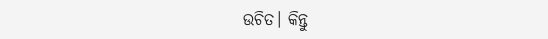ଉଚିତ। କିନ୍ତୁ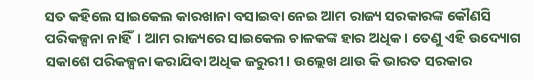ସତ କହିଲେ ସାଇକେଲ କାରଖାନା ବସାଇବା ନେଇ ଆମ ରାଜ୍ୟ ସରକାରଙ୍କ କୌଣସି ପରିକଳ୍ପନା ନାହିଁ। ଆମ ରାଜ୍ୟରେ ସାଇକେଲ ଚାଳକଙ୍କ ହାର ଅଧିକ। ତେଣୁ ଏହି ଉଦ୍ୟୋଗ ସକାଶେ ପରିକଳ୍ପନା କରାଯିବା ଅଧିକ ଜରୁରୀ। ଉଲ୍ଲେଖ ଥାଉ କି ଭାରତ ସରକାର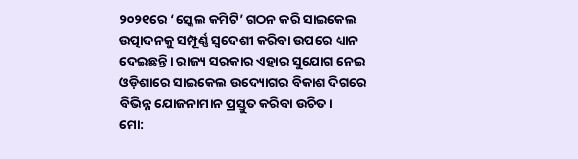୨୦୨୧ରେ ‘ସ୍କେଲ କମିଟି’ ଗଠନ କରି ସାଇକେଲ ଉତ୍ପାଦନକୁ ସମ୍ପୂର୍ଣ୍ଣ ସ୍ବଦେଶୀ କରିବା ଉପରେ ଧ୍ୟାନ ଦେଇଛନ୍ତି। ରାଜ୍ୟ ସରକାର ଏହାର ସୁଯୋଗ ନେଇ ଓଡ଼ିଶ‌ାରେ ସାଇକେଲ ଉଦ୍ୟୋଗର ବିକାଶ ଦିଗରେ ବିଭିନ୍ନ ଯୋଜନାମାନ ପ୍ରସ୍ତୁତ କରିବା ଉଚିତ।
ମୋ: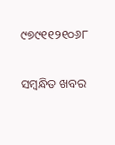୯୭୯୧୧୨୧୦୬୮

ସମ୍ବନ୍ଧିତ ଖବର